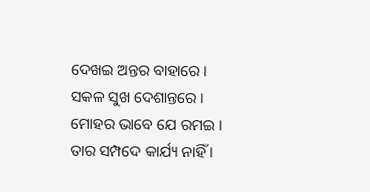ଦେଖଇ ଅନ୍ତର ବାହାରେ । ସକଳ ସୁଖ ଦେଶାନ୍ତରେ ।
ମୋହର ଭାବେ ଯେ ରମଇ । ତାର ସମ୍ପଦେ କାର୍ଯ୍ୟ ନାହିଁ ।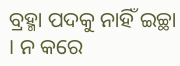ବ୍ରହ୍ମା ପଦକୁ ନାହିଁ ଇଚ୍ଛା । ନ କରେ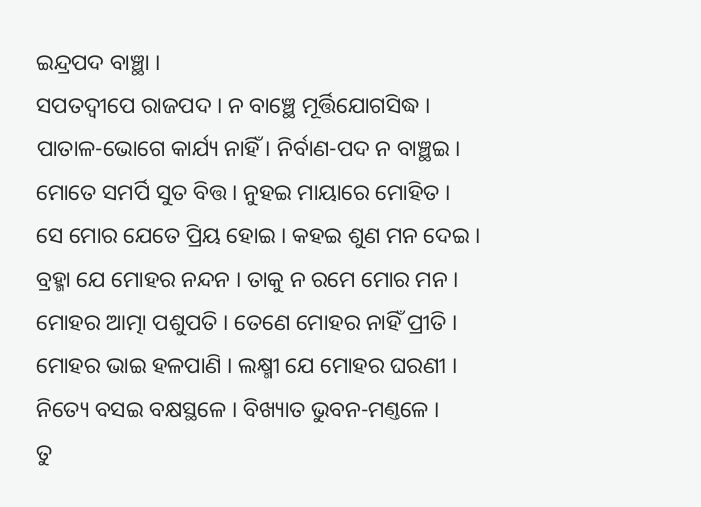ଇନ୍ଦ୍ରପଦ ବାଞ୍ଛା ।
ସପତଦ୍ୱୀପେ ରାଜପଦ । ନ ବାଞ୍ଛେ ମୂର୍ତ୍ତିଯୋଗସିଦ୍ଧ ।
ପାତାଳ-ଭୋଗେ କାର୍ଯ୍ୟ ନାହିଁ । ନିର୍ବାଣ-ପଦ ନ ବାଞ୍ଛଇ ।
ମୋତେ ସମର୍ପି ସୁତ ବିତ୍ତ । ନୁହଇ ମାୟାରେ ମୋହିତ ।
ସେ ମୋର ଯେତେ ପ୍ରିୟ ହୋଇ । କହଇ ଶୁଣ ମନ ଦେଇ ।
ବ୍ରହ୍ମା ଯେ ମୋହର ନନ୍ଦନ । ତାକୁ ନ ରମେ ମୋର ମନ ।
ମୋହର ଆତ୍ମା ପଶୁପତି । ତେଣେ ମୋହର ନାହିଁ ପ୍ରୀତି ।
ମୋହର ଭାଇ ହଳପାଣି । ଲକ୍ଷ୍ମୀ ଯେ ମୋହର ଘରଣୀ ।
ନିତ୍ୟେ ବସଇ ବକ୍ଷସ୍ଥଳେ । ବିଖ୍ୟାତ ଭୁବନ-ମଣ୍ତଳେ ।
ତୁ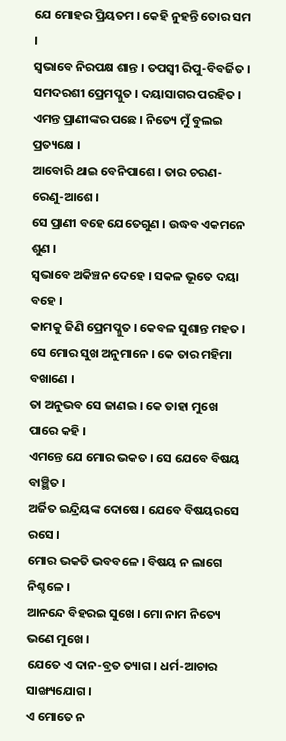ଯେ ମୋହର ପ୍ରିୟତମ । କେହି ନୁହନ୍ତି ତୋର ସମ ।
ସ୍ୱଭାବେ ନିରପକ୍ଷ ଶାନ୍ତ । ତପସ୍ୱୀ ରିପୁ-ବିବର୍ଜିତ ।
ସମଦରଶୀ ପ୍ରେମପ୍ଳୁତ । ଦୟାସାଗର ପରହିତ ।
ଏମନ୍ତ ପ୍ରାଣୀଙ୍କର ପଛେ । ନିତ୍ୟେ ମୁଁ ବୁଲଇ ପ୍ରତ୍ୟକ୍ଷେ ।
ଆବୋରି ଥାଇ ବେନିପାଶେ । ତାର ଚରଣ-ରେଣୁ-ଆଶେ ।
ସେ ପ୍ରାଣୀ ବହେ ଯେତେଗୁଣ । ଉଦ୍ଧବ ଏକମନେ ଶୁଣ ।
ସ୍ୱଭାବେ ଅକିଞ୍ଚନ ଦେହେ । ସକଳ ଭୂତେ ଦୟା ବହେ ।
କାମକୁ ଜିଣି ପ୍ରେମପ୍ଳୁତ । କେବଳ ସୁଶାନ୍ତ ମହତ ।
ସେ ମୋର ସୁଖ ଅନୁମାନେ । କେ ତାର ମହିମା ବଖାଣେ ।
ତା ଅନୁଭବ ସେ ଜାଣଇ । କେ ତାହା ମୁଖେ ପାରେ କହି ।
ଏମନ୍ତେ ଯେ ମୋର ଭକତ । ସେ ଯେବେ ବିଷୟ ବାଞ୍ଛିତ ।
ଅର୍ଜିତ ଇନ୍ଦ୍ରିୟଙ୍କ ଦୋଷେ । ଯେବେ ବିଷୟରସେ ରସେ ।
ମୋର ଭକତି ଭବବଳେ । ବିଷୟ ନ ଲାଗେ ନିଶ୍ଚଳେ ।
ଆନନ୍ଦେ ବିହରଇ ସୁଖେ । ମୋ ନାମ ନିତ୍ୟେ ଭଣେ ମୁଖେ ।
ଯେତେ ଏ ଦାନ-ବ୍ରତ ତ୍ୟାଗ । ଧର୍ମ-ଆଚାର ସାଙ୍ଖ୍ୟଯୋଗ ।
ଏ ମୋତେ ନ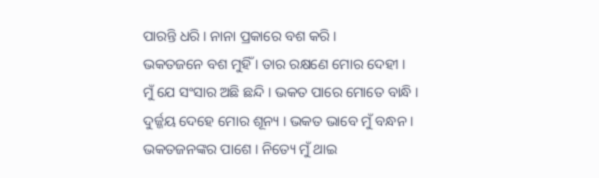ପାରନ୍ତି ଧରି । ନାନା ପ୍ରକାରେ ବଶ କରି ।
ଭକତଜନେ ବଶ ମୁହିଁ । ତାର ରକ୍ଷଣେ ମୋର ଦେହୀ ।
ମୁଁ ଯେ ସଂସାର ଅଛି ଛନ୍ଦି । ଭକତ ପାରେ ମୋତେ ବାନ୍ଧି ।
ଦୁର୍ଜ୍ଜୟ ଦେହେ ମୋର ଶୂନ୍ୟ । ଭକତ ଭାବେ ମୁଁ ବନ୍ଧନ ।
ଭକତଜନଙ୍କର ପାଶେ । ନିତ୍ୟେ ମୁଁ ଥାଇ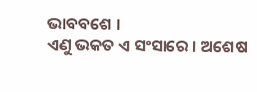ଭାବବଶେ ।
ଏଣୁ ଭକତ ଏ ସଂସାରେ । ଅଶେଷ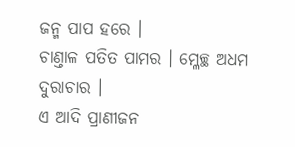ଜନ୍ମ ପାପ ହରେ ।
ଚାଣ୍ତାଳ ପତିତ ପାମର । ମ୍ଳେଚ୍ଛ ଅଧମ ଦୁରାଚାର ।
ଏ ଆଦି ପ୍ରାଣୀଜନ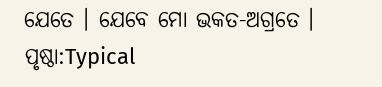ଯେତେ । ଯେବେ ମୋ ଭକତ-ଅଗ୍ରତେ ।
ପୃଷ୍ଠା:Typical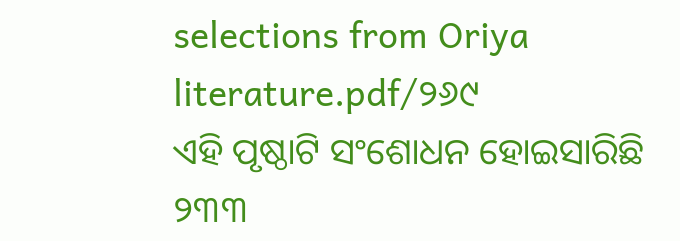selections from Oriya literature.pdf/୨୬୯
ଏହି ପୃଷ୍ଠାଟି ସଂଶୋଧନ ହୋଇସାରିଛି
୨୩୩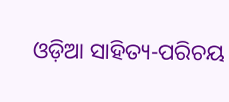ଓଡ଼ିଆ ସାହିତ୍ୟ-ପରିଚୟ